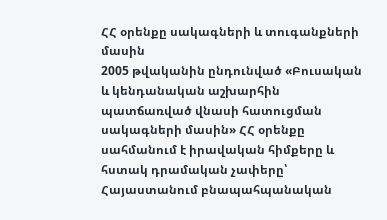ՀՀ օրենքը սակագների և տուգանքների մասին
2005 թվականին ընդունված «Բուսական և կենդանական աշխարհին պատճառված վնասի հատուցման սակագների մասին» ՀՀ օրենքը սահմանում է իրավական հիմքերը և հստակ դրամական չափերը՝ Հայաստանում բնապահպանական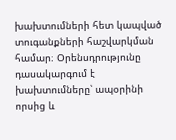խախտումների հետ կապված տուգանքների հաշվարկման համար։ Օրենսդրությունը դասակարգում է խախտումները՝ ապօրինի որսից և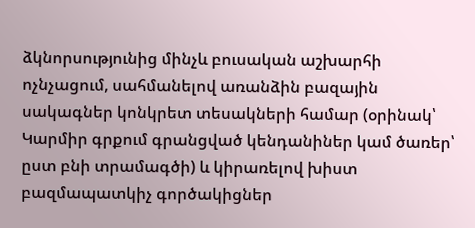ձկնորսությունից մինչև բուսական աշխարհի ոչնչացում, սահմանելով առանձին բազային սակագներ կոնկրետ տեսակների համար (օրինակ՝ Կարմիր գրքում գրանցված կենդանիներ կամ ծառեր՝ ըստ բնի տրամագծի) և կիրառելով խիստ բազմապատկիչ գործակիցներ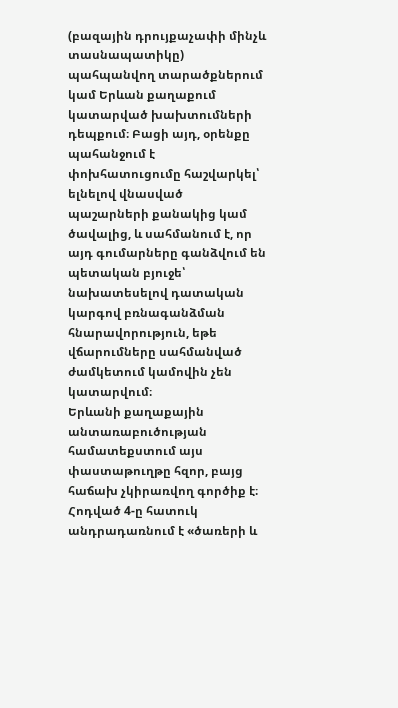(բազային դրույքաչափի մինչև տասնապատիկը) պահպանվող տարածքներում կամ Երևան քաղաքում կատարված խախտումների դեպքում։ Բացի այդ, օրենքը պահանջում է փոխհատուցումը հաշվարկել՝ ելնելով վնասված պաշարների քանակից կամ ծավալից, և սահմանում է, որ այդ գումարները գանձվում են պետական բյուջե՝ նախատեսելով դատական կարգով բռնագանձման հնարավորություն, եթե վճարումները սահմանված ժամկետում կամովին չեն կատարվում։
Երևանի քաղաքային անտառաբուծության համատեքստում այս փաստաթուղթը հզոր, բայց հաճախ չկիրառվող գործիք է։ Հոդված 4-ը հատուկ անդրադառնում է «ծառերի և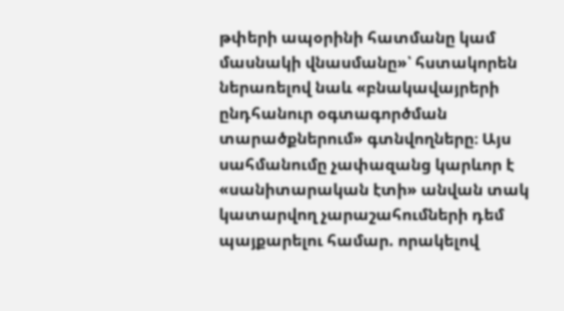թփերի ապօրինի հատմանը կամ մասնակի վնասմանը»՝ հստակորեն ներառելով նաև «բնակավայրերի ընդհանուր օգտագործման տարածքներում» գտնվողները։ Այս սահմանումը չափազանց կարևոր է «սանիտարական էտի» անվան տակ կատարվող չարաշահումների դեմ պայքարելու համար. որակելով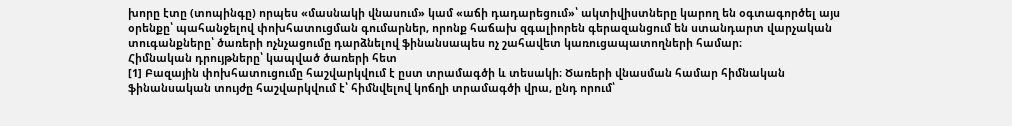խորը էտը (տոպինգը) որպես «մասնակի վնասում» կամ «աճի դադարեցում»՝ ակտիվիստները կարող են օգտագործել այս օրենքը՝ պահանջելով փոխհատուցման գումարներ, որոնք հաճախ զգալիորեն գերազանցում են ստանդարտ վարչական տուգանքները՝ ծառերի ոչնչացումը դարձնելով ֆինանսապես ոչ շահավետ կառուցապատողների համար։
Հիմնական դրույթները՝ կապված ծառերի հետ
[1] Բազային փոխհատուցումը հաշվարկվում է ըստ տրամագծի և տեսակի։ Ծառերի վնասման համար հիմնական ֆինանսական տույժը հաշվարկվում է՝ հիմնվելով կոճղի տրամագծի վրա, ընդ որում՝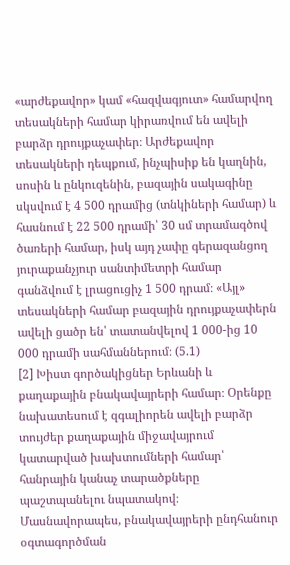«արժեքավոր» կամ «հազվագյուտ» համարվող տեսակների համար կիրառվում են ավելի բարձր դրույքաչափեր։ Արժեքավոր տեսակների դեպքում, ինչպիսիք են կաղնին, սոսին և ընկուզենին, բազային սակագինը սկսվում է 4 500 դրամից (տնկիների համար) և հասնում է 22 500 դրամի՝ 30 սմ տրամագծով ծառերի համար, իսկ այդ չափը գերազանցող յուրաքանչյուր սանտիմետրի համար գանձվում է լրացուցիչ 1 500 դրամ։ «Այլ» տեսակների համար բազային դրույքաչափերն ավելի ցածր են՝ տատանվելով 1 000-ից 10 000 դրամի սահմաններում։ (5.1)
[2] Խիստ գործակիցներ Երևանի և քաղաքային բնակավայրերի համար։ Օրենքը նախատեսում է զգալիորեն ավելի բարձր տույժեր քաղաքային միջավայրում կատարված խախտումների համար՝ հանրային կանաչ տարածքները պաշտպանելու նպատակով։ Մասնավորապես, բնակավայրերի ընդհանուր օգտագործման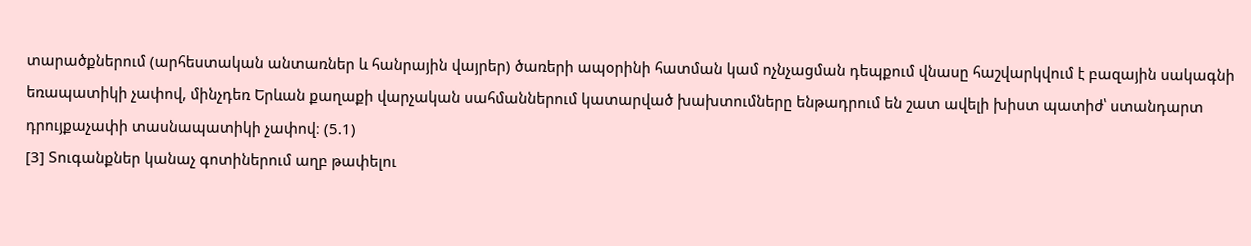տարածքներում (արհեստական անտառներ և հանրային վայրեր) ծառերի ապօրինի հատման կամ ոչնչացման դեպքում վնասը հաշվարկվում է բազային սակագնի եռապատիկի չափով, մինչդեռ Երևան քաղաքի վարչական սահմաններում կատարված խախտումները ենթադրում են շատ ավելի խիստ պատիժ՝ ստանդարտ դրույքաչափի տասնապատիկի չափով։ (5.1)
[3] Տուգանքներ կանաչ գոտիներում աղբ թափելու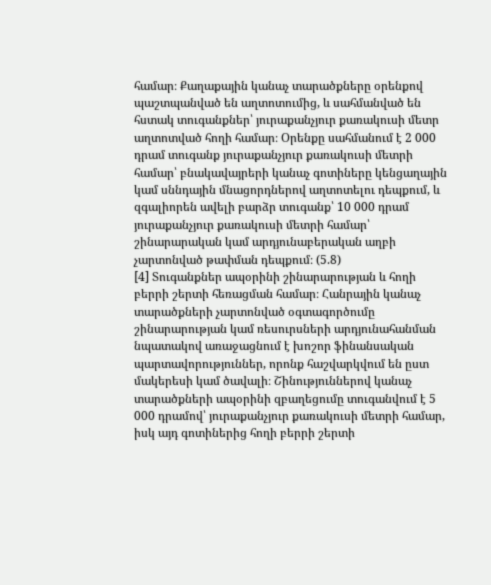համար։ Քաղաքային կանաչ տարածքները օրենքով պաշտպանված են աղտոտումից, և սահմանված են հստակ տուգանքներ՝ յուրաքանչյուր քառակուսի մետր աղտոտված հողի համար։ Օրենքը սահմանում է 2 000 դրամ տուգանք յուրաքանչյուր քառակուսի մետրի համար՝ բնակավայրերի կանաչ գոտիները կենցաղային կամ սննդային մնացորդներով աղտոտելու դեպքում, և զգալիորեն ավելի բարձր տուգանք՝ 10 000 դրամ յուրաքանչյուր քառակուսի մետրի համար՝ շինարարական կամ արդյունաբերական աղբի չարտոնված թափման դեպքում։ (5.8)
[4] Տուգանքներ ապօրինի շինարարության և հողի բերրի շերտի հեռացման համար։ Հանրային կանաչ տարածքների չարտոնված օգտագործումը շինարարության կամ ռեսուրսների արդյունահանման նպատակով առաջացնում է խոշոր ֆինանսական պարտավորություններ, որոնք հաշվարկվում են ըստ մակերեսի կամ ծավալի։ Շինություններով կանաչ տարածքների ապօրինի զբաղեցումը տուգանվում է 5 000 դրամով՝ յուրաքանչյուր քառակուսի մետրի համար, իսկ այդ գոտիներից հողի բերրի շերտի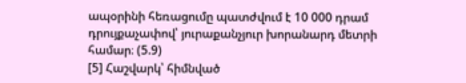ապօրինի հեռացումը պատժվում է 10 000 դրամ դրույքաչափով՝ յուրաքանչյուր խորանարդ մետրի համար։ (5.9)
[5] Հաշվարկ՝ հիմնված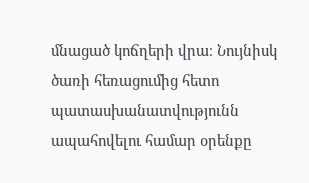մնացած կոճղերի վրա։ Նույնիսկ ծառի հեռացումից հետո պատասխանատվությունն ապահովելու համար օրենքը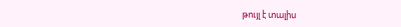թույլ է տալիս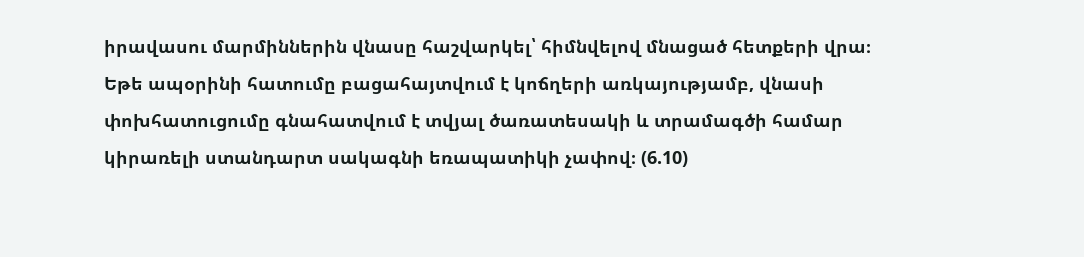իրավասու մարմիններին վնասը հաշվարկել՝ հիմնվելով մնացած հետքերի վրա։ Եթե ապօրինի հատումը բացահայտվում է կոճղերի առկայությամբ, վնասի փոխհատուցումը գնահատվում է տվյալ ծառատեսակի և տրամագծի համար կիրառելի ստանդարտ սակագնի եռապատիկի չափով։ (6.10)